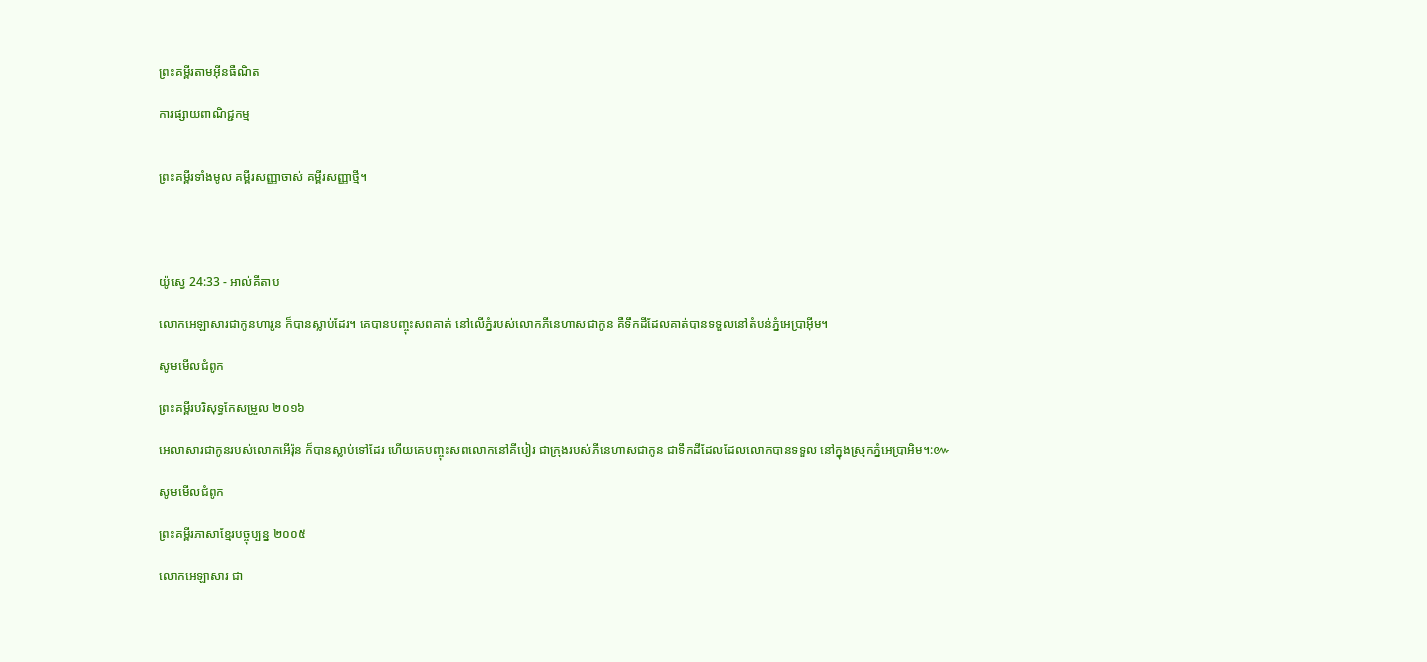ព្រះគម្ពីរតាមអ៊ីនធឺណិត

ការផ្សាយពាណិជ្ជកម្ម


ព្រះគម្ពីរទាំងមូល គម្ពីរសញ្ញាចាស់ គម្ពីរសញ្ញាថ្មី។




យ៉ូស្វេ 24:33 - អាល់គីតាប

លោកអេឡា‌សារជាកូនហារូន ក៏បានស្លាប់ដែរ។ គេបានបញ្ចុះសពគាត់ នៅលើភ្នំរបស់លោកភីនេ‌ហាសជាកូន គឺទឹកដីដែលគាត់បានទទួលនៅតំបន់ភ្នំអេប្រា‌អ៊ីម។

សូមមើលជំពូក

ព្រះគម្ពីរបរិសុទ្ធកែសម្រួល ២០១៦

អេលា‌សារជាកូនរបស់លោកអើរ៉ុន ក៏បានស្លាប់ទៅដែរ ហើយគេបញ្ចុះសពលោកនៅគី‌បៀរ ជាក្រុងរបស់ភីនេ‌ហាសជាកូន ជាទឹកដីដែលដែលលោកបានទទួល នៅក្នុងស្រុកភ្នំអេប្រាអិម។:៚

សូមមើលជំពូក

ព្រះគម្ពីរភាសាខ្មែរបច្ចុប្បន្ន ២០០៥

លោកអេ‌ឡា‌សារ ជា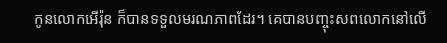កូនលោកអើរ៉ុន ក៏បានទទួលមរណ‌ភាពដែរ។ គេបានបញ្ចុះសពលោកនៅលើ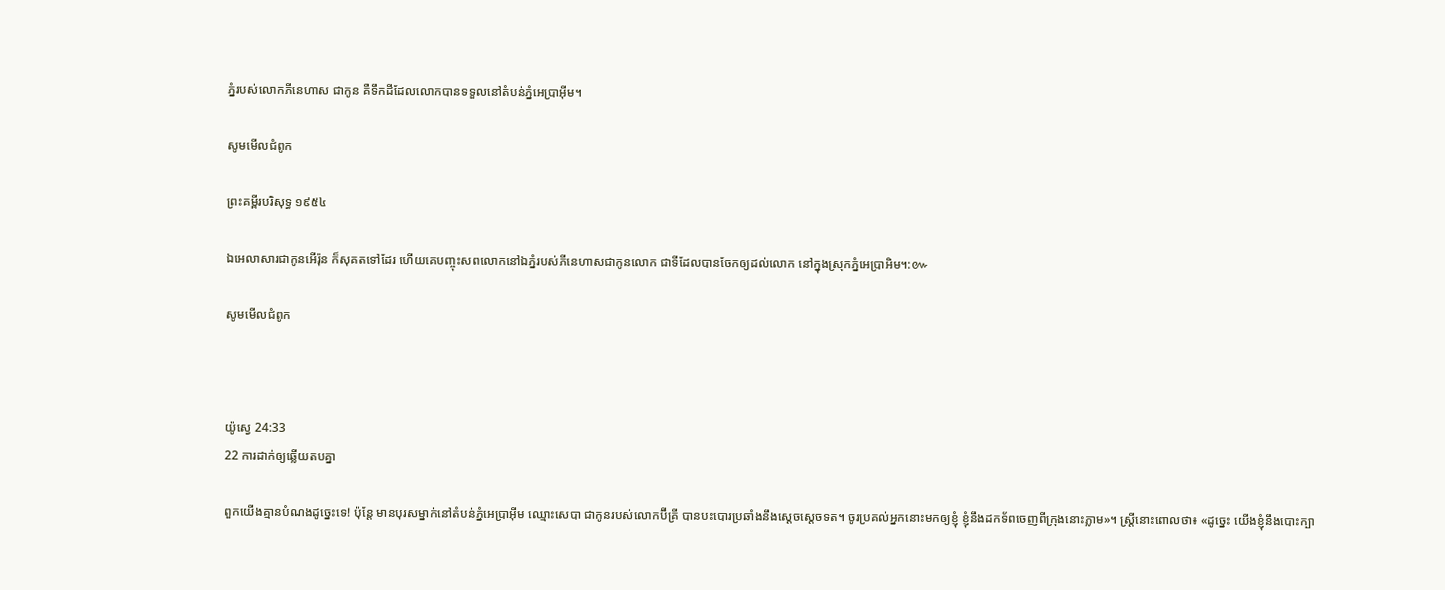ភ្នំរបស់លោកភីនេ‌ហាស ជាកូន គឺទឹកដីដែលលោកបានទទួលនៅតំបន់ភ្នំអេប្រាអ៊ីម។

សូមមើលជំពូក

ព្រះគម្ពីរបរិសុទ្ធ ១៩៥៤

ឯអេលាសារជាកូនអើរ៉ុន ក៏សុគតទៅដែរ ហើយគេបញ្ចុះសពលោកនៅឯភ្នំរបស់ភីនេ‌ហាសជាកូនលោក ជាទីដែលបានចែកឲ្យដល់លោក នៅក្នុងស្រុកភ្នំអេប្រា‌អិម។:៚

សូមមើលជំពូក



យ៉ូស្វេ 24:33
22 ការដាក់ឲ្យឆ្លើយតបគ្នា

ពួកយើងគ្មានបំណងដូច្នេះទេ! ប៉ុន្តែ មានបុរសម្នាក់នៅតំបន់ភ្នំអេ‌ប្រា‌អ៊ីម ឈ្មោះសេបា ជាកូនរបស់លោកប៊ីគ្រី បានបះ‌បោរប្រឆាំងនឹងស្តេចស្តេចទត។ ចូរប្រគល់អ្នកនោះមកឲ្យខ្ញុំ ខ្ញុំនឹងដកទ័ពចេញពីក្រុងនោះភ្លាម»។ ស្ត្រីនោះពោលថា៖ «ដូច្នេះ យើងខ្ញុំនឹងបោះក្បា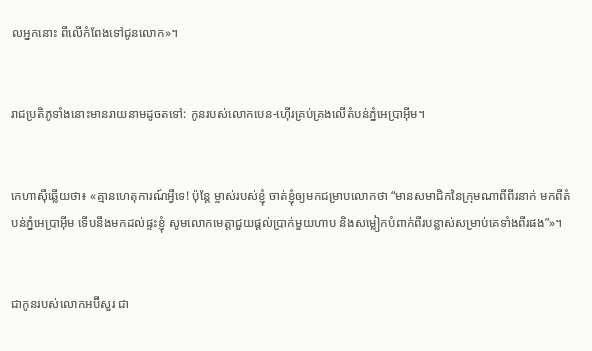លអ្នកនោះ ពីលើកំពែងទៅជូនលោក»។


រាជ‌ប្រតិ‌ភូទាំងនោះមានរាយនាមដូចតទៅ: កូនរបស់លោកបេន-ហ៊ើរគ្រប់‌គ្រងលើតំបន់ភ្នំអេ‌ប្រា‌អ៊ីម។


កេហា‌ស៊ីឆ្លើយថា៖ «គ្មានហេតុ‌ការណ៍អ្វីទេ! ប៉ុន្តែ ម្ចាស់របស់ខ្ញុំ ចាត់ខ្ញុំឲ្យមកជម្រាបលោកថា “មានសមាជិកនៃក្រុមណាពីពីរនាក់ មកពីតំបន់ភ្នំអេ‌ប្រា‌អ៊ីម ទើបនឹងមកដល់ផ្ទះខ្ញុំ សូមលោកមេត្តាជួយផ្តល់ប្រាក់មួយហាប និងសម្លៀក‌បំពាក់ពីរបន្លាស់សម្រាប់គេទាំងពីរផង”»។


ជាកូនរបស់លោកអប៊ី‌សួរ ជា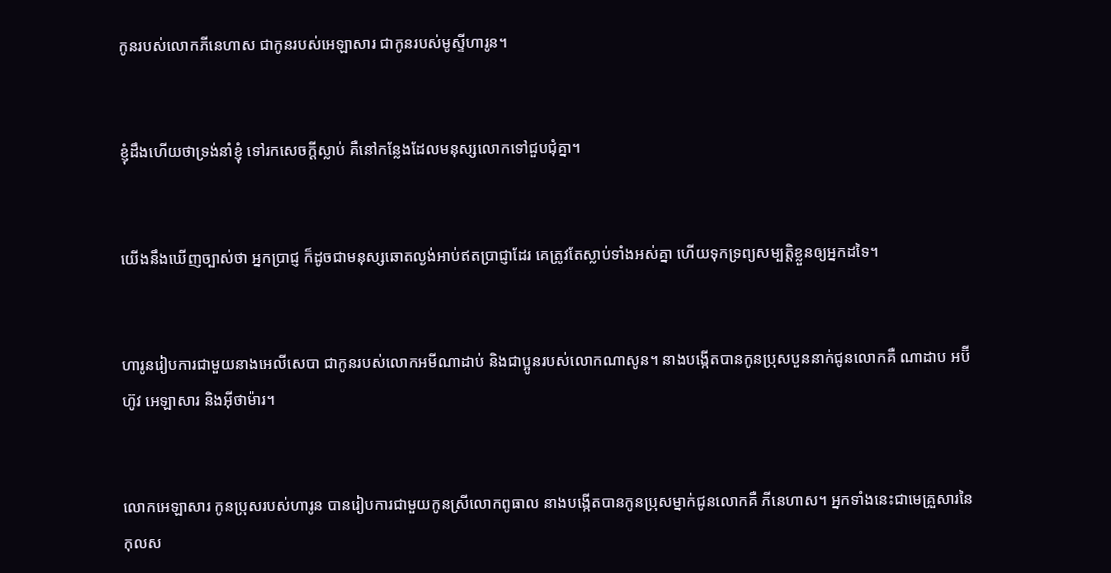កូនរបស់លោកភីនេ‌ហាស ជាកូនរបស់អេ‌ឡា‌សារ ជាកូនរបស់មូស្ទីហារូន។


ខ្ញុំដឹងហើយថាទ្រង់នាំខ្ញុំ ទៅរកសេចក្ដីស្លាប់ គឺនៅកន្លែងដែលមនុស្សលោកទៅជួប‌ជុំគ្នា។


យើងនឹងឃើញច្បាស់ថា អ្នកប្រាជ្ញ ក៏ដូចជាមនុស្សឆោតល្ងង់អាប់ឥតប្រាជ្ញាដែរ គេត្រូវតែស្លាប់ទាំងអស់គ្នា ហើយទុកទ្រព្យ‌សម្បត្តិខ្លួនឲ្យអ្នកដទៃ។


ហារូនរៀបការជាមួយនាងអេលី‌សេបា ជាកូនរបស់លោកអមីណា‌ដាប់ និងជាប្អូនរបស់លោកណាសូន។ នាងបង្កើតបានកូនប្រុសបួននាក់ជូនលោកគឺ ណាដាប អប៊ីហ៊ូវ អេឡាសារ និងអ៊ីថាម៉ារ។


លោកអេឡាសារ កូនប្រុសរបស់ហារូន បានរៀបការជាមួយកូនស្រីលោកពូធាល នាងបង្កើតបានកូនប្រុសម្នាក់ជូនលោកគឺ ភីនេ‌ហាស។ អ្នកទាំងនេះជាមេគ្រួសារនៃកុល‌ស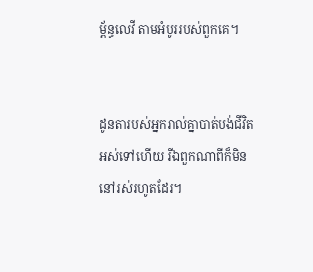ម្ព័ន្ធលេវី តាមអំបូររបស់ពួកគេ។


ដូនតារបស់អ្នករាល់គ្នាបាត់បង់ជីវិតអស់ទៅហើយ រីឯពួកណាពីក៏មិននៅរស់រហូតដែរ។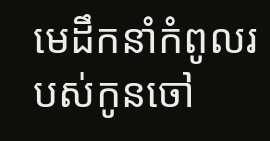មេដឹកនាំកំពូលរបស់កូនចៅ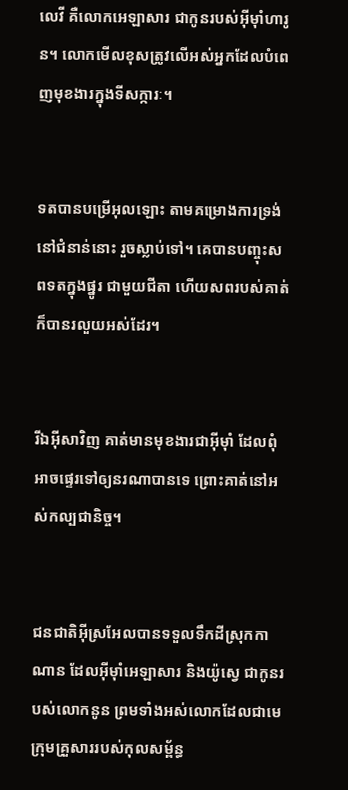លេវី គឺលោកអេឡា‌សារ ជាកូនរបស់អ៊ីមុាំហារូន។ លោកមើលខុសត្រូវលើអស់អ្នកដែលបំពេញមុខងារក្នុងទីសក្ការៈ។


ទតបានបម្រើអុលឡោះ តាមគម្រោងការទ្រង់នៅជំនាន់នោះ រួចស្លាប់ទៅ។ គេបានបញ្ចុះសពទតក្នុងផ្នូរ ជាមួយជីតា ហើយសពរបស់គាត់ក៏បានរលួយអស់ដែរ។


រីឯអ៊ីសាវិញ គាត់មានមុខ‌ងារជាអ៊ីមុាំ ដែលពុំអាចផ្ទេរទៅឲ្យនរណាបានទេ ព្រោះគាត់នៅអស់‌កល្បជា‌និច្ច។


ជន‌ជាតិអ៊ីស្រ‌អែលបានទទួលទឹកដីស្រុកកាណាន ដែលអ៊ីមុាំអេឡា‌សារ និងយ៉ូស្វេ ជាកូនរបស់លោកនូន ព្រមទាំងអស់លោកដែលជាមេក្រុមគ្រួសាររបស់កុល‌សម្ព័ន្ធ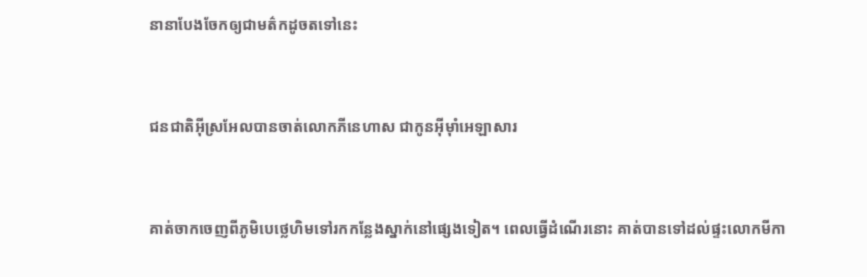នានាបែងចែកឲ្យជាមត៌កដូចតទៅនេះ


ជន‌ជាតិអ៊ីស្រ‌អែលបានចាត់លោកភីនេ‌ហាស ជាកូនអ៊ីមុាំអេឡា‌សារ


គាត់ចាកចេញពីភូមិបេថ្លេ‌ហិមទៅរកកន្លែងស្នាក់នៅផ្សេងទៀត។ ពេលធ្វើដំណើរនោះ គាត់បានទៅដល់ផ្ទះលោកមីកា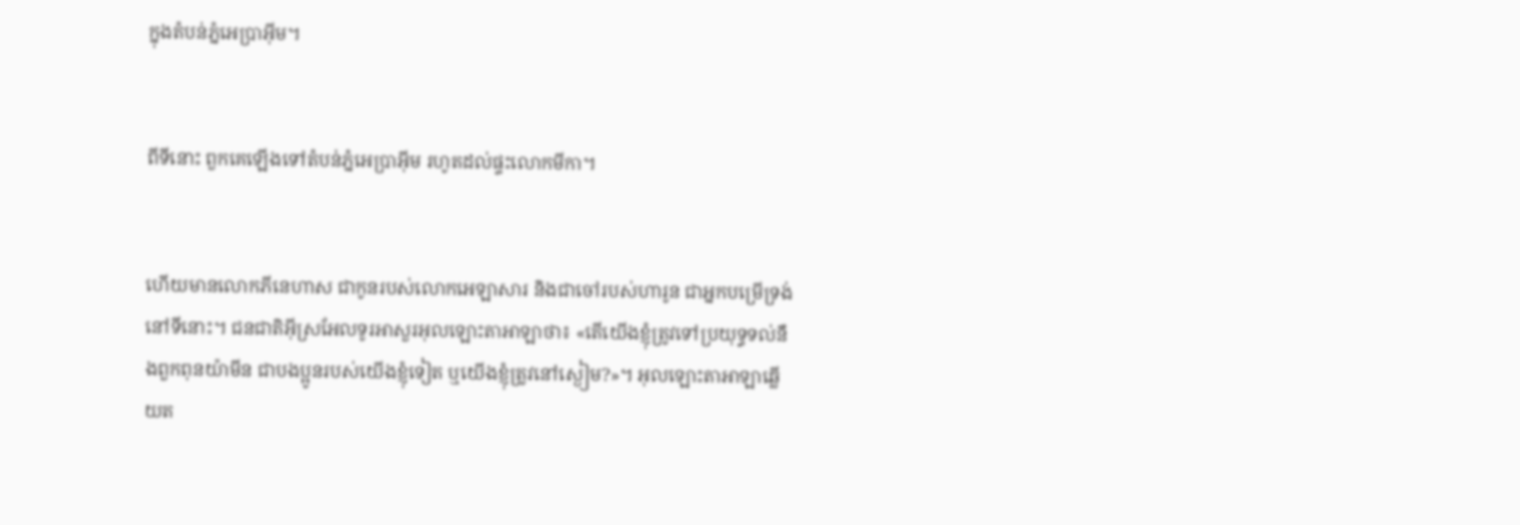ក្នុងតំបន់ភ្នំអេប្រា‌អ៊ីម។


ពីទីនោះ ពួកគេឡើងទៅតំបន់ភ្នំអេប្រា‌អ៊ីម រហូតដល់ផ្ទះលោកមីកា។


ហើយមានលោកភីនេ‌ហាស ជាកូនរបស់លោកអេឡា‌សារ និងជាចៅរបស់ហារូន ជាអ្នកបម្រើទ្រង់នៅទីនោះ។ ជន‌ជាតិអ៊ីស្រ‌អែលទូរអាសួរអុលឡោះ‌តាអាឡាថា៖ «តើយើងខ្ញុំត្រូវទៅប្រយុទ្ធទល់នឹងពួកពុន‌យ៉ាមីន ជាបង‌ប្អូនរបស់យើងខ្ញុំទៀត ឬយើងខ្ញុំត្រូវនៅស្ងៀម?»។ អុលឡោះ‌តាអាឡាឆ្លើយត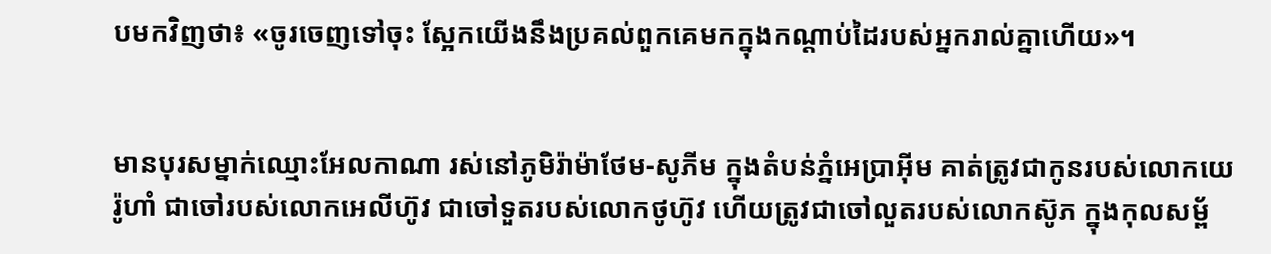បមកវិញថា៖ «ចូរចេញទៅចុះ ស្អែកយើងនឹងប្រគល់ពួកគេមកក្នុងកណ្តាប់ដៃរបស់អ្នករាល់គ្នាហើយ»។


មានបុរសម្នាក់ឈ្មោះអែល‌កាណា រស់នៅភូមិរ៉ាម៉ា‌ថែម-សូភីម ក្នុងតំបន់ភ្នំអេប្រា‌អ៊ីម គាត់ត្រូវជាកូនរបស់លោកយេរ៉ូ‌ហាំ ជាចៅរបស់លោកអេលី‌ហ៊ូវ ជាចៅទួតរបស់លោកថូ‌ហ៊ូវ ហើយត្រូវជាចៅលួតរបស់លោកស៊ូភ ក្នុងកុល‌សម្ព័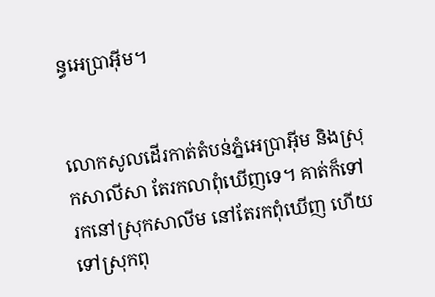ន្ធអេប្រា‌អ៊ីម។


លោកសូលដើរកាត់តំបន់ភ្នំអេប្រា‌អ៊ីម និងស្រុកសាលី‌សា តែរកលាពុំឃើញទេ។ គាត់ក៏ទៅរកនៅស្រុកសាលីម នៅតែរកពុំឃើញ ហើយទៅស្រុកពុ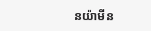ន‌យ៉ាមីន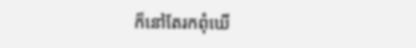ក៏នៅតែរកពុំឃើ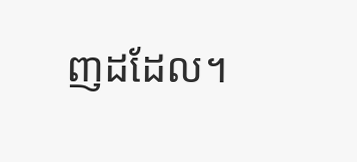ញដដែល។